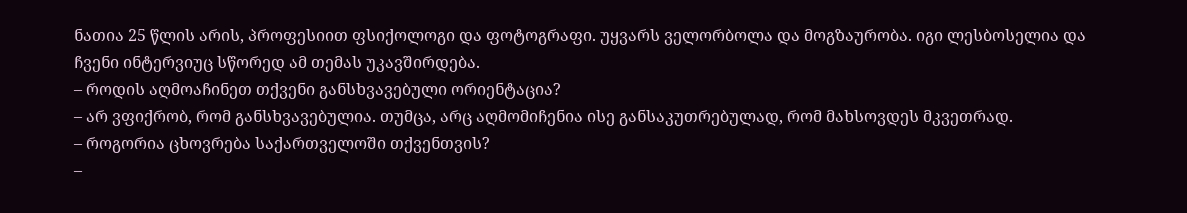ნათია 25 წლის არის, პროფესიით ფსიქოლოგი და ფოტოგრაფი. უყვარს ველორბოლა და მოგზაურობა. იგი ლესბოსელია და ჩვენი ინტერვიუც სწორედ ამ თემას უკავშირდება.
– როდის აღმოაჩინეთ თქვენი განსხვავებული ორიენტაცია?
– არ ვფიქრობ, რომ განსხვავებულია. თუმცა, არც აღმომიჩენია ისე განსაკუთრებულად, რომ მახსოვდეს მკვეთრად.
– როგორია ცხოვრება საქართველოში თქვენთვის?
–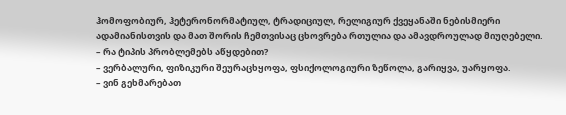ჰომოფობიურ, ჰეტერონორმატიულ, ტრადიციულ, რელიგიურ ქვეყანაში ნებისმიერი ადამიანისთვის და მათ შორის ჩემთვისაც ცხოვრება რთულია და ამავდროულად მიუღებელი.
– რა ტიპის პრობლემებს აწყდებით?
– ვერბალური, ფიზიკური შეურაცხყოფა, ფსიქოლოგიური ზეწოლა, გარიყვა, უარყოფა.
– ვინ გეხმარებათ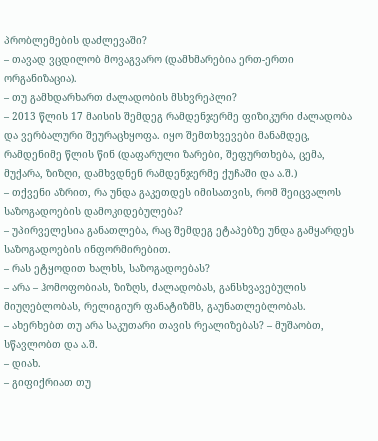პრობლემების დაძლევაში?
– თავად ვცდილობ მოვაგვარო (დამხმარებია ერთ-ერთი ორგანიზაცია).
– თუ გამხდარხართ ძალადობის მსხვრეპლი?
– 2013 წლის 17 მაისის შემდეგ რამდენჯერმე ფიზიკური ძალადობა და ვერბალური შეურაცხყოფა. იყო შემთხვევები მანამდეც, რამდენიმე წლის წინ (დაფარული ზარები, შეფურთხება, ცემა, მუქარა, ზიზღი, დამხვდნენ რამდენჯერმე ქუჩაში და ა.შ.)
– თქვენი აზრით, რა უნდა გაკეთდეს იმისათვის, რომ შეიცვალოს საზოგადოების დამოკიდებულება?
– უპირველესია განათლება, რაც შემდეგ ეტაპებზე უნდა გამყარდეს საზოგადოების ინფორმირებით.
– რას ეტყოდით ხალხს, საზოგადოებას?
– არა – ჰომოფობიას, ზიზღს, ძალადობას, განსხვავებულის მიუღებლობას, რელიგიურ ფანატიზმს, გაუნათლებლობას.
– ახერხებთ თუ არა საკუთარი თავის რეალიზებას? – მუშაობთ, სწავლობთ და ა.შ.
– დიახ.
– გიფიქრიათ თუ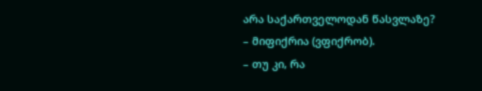არა საქართველოდან წასვლაზე?
– მიფიქრია (ვფიქრობ).
– თუ კი, რა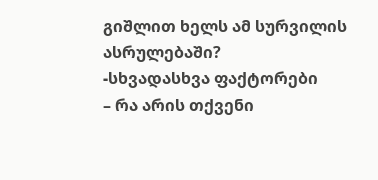გიშლით ხელს ამ სურვილის ასრულებაში?
-სხვადასხვა ფაქტორები
– რა არის თქვენი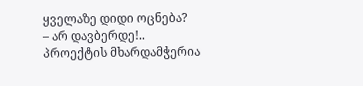ყველაზე დიდი ოცნება?
– არ დავბერდე!..
პროექტის მხარდამჭერია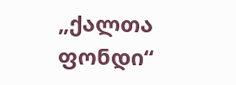„ქალთა ფონდი“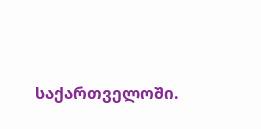საქართველოში.